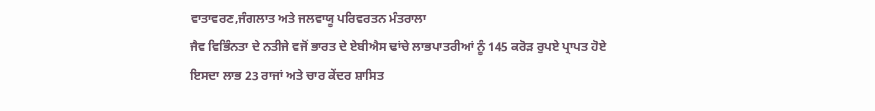ਵਾਤਾਵਰਣ,ਜੰਗਲਾਤ ਅਤੇ ਜਲਵਾਯੂ ਪਰਿਵਰਤਨ ਮੰਤਰਾਲਾ
ਜੈਵ ਵਿਭਿੰਨਤਾ ਦੇ ਨਤੀਜੇ ਵਜੋਂ ਭਾਰਤ ਦੇ ਏਬੀਐਸ ਢਾਂਚੇ ਲਾਭਪਾਤਰੀਆਂ ਨੂੰ 145 ਕਰੋੜ ਰੁਪਏ ਪ੍ਰਾਪਤ ਹੋਏ
ਇਸਦਾ ਲਾਭ 23 ਰਾਜਾਂ ਅਤੇ ਚਾਰ ਕੇਂਦਰ ਸ਼ਾਸਿਤ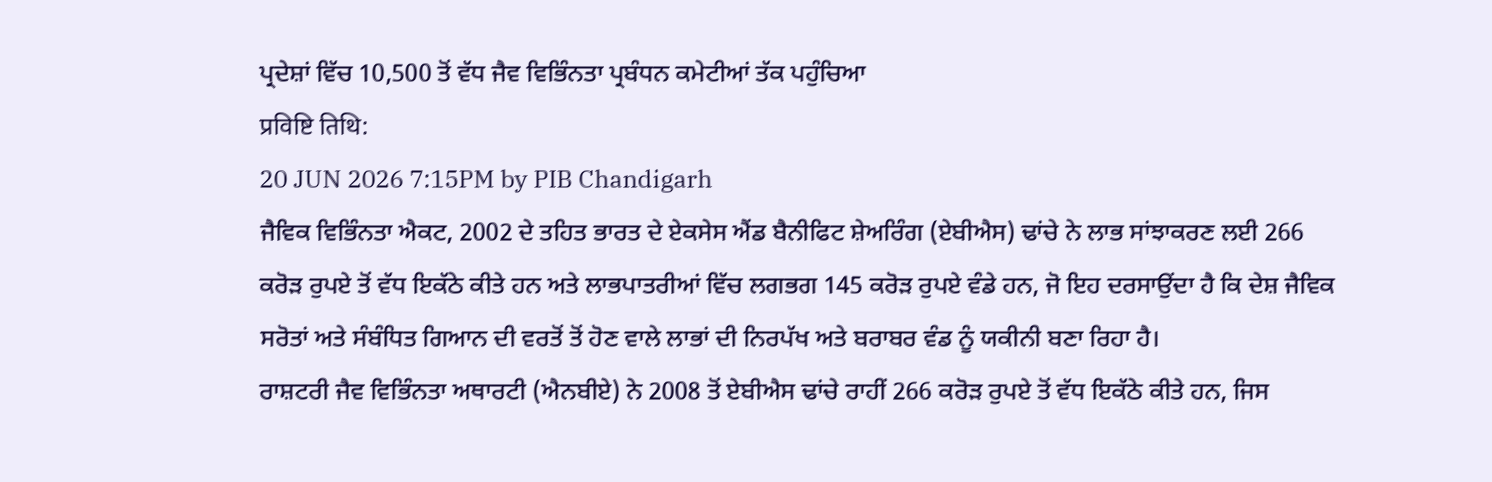ਪ੍ਰਦੇਸ਼ਾਂ ਵਿੱਚ 10,500 ਤੋਂ ਵੱਧ ਜੈਵ ਵਿਭਿੰਨਤਾ ਪ੍ਰਬੰਧਨ ਕਮੇਟੀਆਂ ਤੱਕ ਪਹੁੰਚਿਆ
प्रविष्टि तिथि:
20 JUN 2026 7:15PM by PIB Chandigarh
ਜੈਵਿਕ ਵਿਭਿੰਨਤਾ ਐਕਟ, 2002 ਦੇ ਤਹਿਤ ਭਾਰਤ ਦੇ ਏਕਸੇਸ ਐਂਡ ਬੈਨੀਫਿਟ ਸ਼ੇਅਰਿੰਗ (ਏਬੀਐਸ) ਢਾਂਚੇ ਨੇ ਲਾਭ ਸਾਂਝਾਕਰਣ ਲਈ 266 ਕਰੋੜ ਰੁਪਏ ਤੋਂ ਵੱਧ ਇਕੱਠੇ ਕੀਤੇ ਹਨ ਅਤੇ ਲਾਭਪਾਤਰੀਆਂ ਵਿੱਚ ਲਗਭਗ 145 ਕਰੋੜ ਰੁਪਏ ਵੰਡੇ ਹਨ, ਜੋ ਇਹ ਦਰਸਾਉਂਦਾ ਹੈ ਕਿ ਦੇਸ਼ ਜੈਵਿਕ ਸਰੋਤਾਂ ਅਤੇ ਸੰਬੰਧਿਤ ਗਿਆਨ ਦੀ ਵਰਤੋਂ ਤੋਂ ਹੋਣ ਵਾਲੇ ਲਾਭਾਂ ਦੀ ਨਿਰਪੱਖ ਅਤੇ ਬਰਾਬਰ ਵੰਡ ਨੂੰ ਯਕੀਨੀ ਬਣਾ ਰਿਹਾ ਹੈ।
ਰਾਸ਼ਟਰੀ ਜੈਵ ਵਿਭਿੰਨਤਾ ਅਥਾਰਟੀ (ਐਨਬੀਏ) ਨੇ 2008 ਤੋਂ ਏਬੀਐਸ ਢਾਂਚੇ ਰਾਹੀਂ 266 ਕਰੋੜ ਰੁਪਏ ਤੋਂ ਵੱਧ ਇਕੱਠੇ ਕੀਤੇ ਹਨ, ਜਿਸ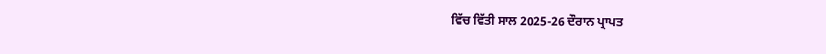ਵਿੱਚ ਵਿੱਤੀ ਸਾਲ 2025-26 ਦੌਰਾਨ ਪ੍ਰਾਪਤ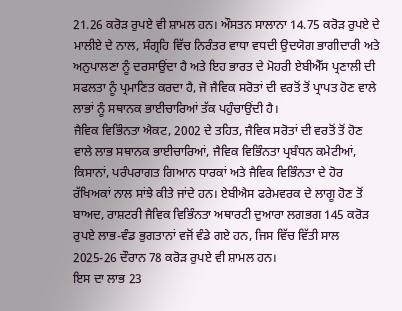21.26 ਕਰੋੜ ਰੁਪਏ ਵੀ ਸ਼ਾਮਲ ਹਨ। ਔਸਤਨ ਸਾਲਾਨਾ 14.75 ਕਰੋੜ ਰੁਪਏ ਦੇ ਮਾਲੀਏ ਦੇ ਨਾਲ, ਸੰਗ੍ਰਹਿ ਵਿੱਚ ਨਿਰੰਤਰ ਵਾਧਾ ਵਧਦੀ ਉਦਯੋਗ ਭਾਗੀਦਾਰੀ ਅਤੇ ਅਨੁਪਾਲਣਾ ਨੂੰ ਦਰਸਾਉਂਦਾ ਹੈ ਅਤੇ ਇਹ ਭਾਰਤ ਦੇ ਮੋਹਰੀ ਏਬੀਐੱਸ ਪ੍ਰਣਾਲੀ ਦੀ ਸਫਲਤਾ ਨੂੰ ਪ੍ਰਮਾਣਿਤ ਕਰਦਾ ਹੈ, ਜੋ ਜੈਵਿਕ ਸਰੋਤਾਂ ਦੀ ਵਰਤੋਂ ਤੋਂ ਪ੍ਰਾਪਤ ਹੋਣ ਵਾਲੇ ਲਾਭਾਂ ਨੂੰ ਸਥਾਨਕ ਭਾਈਚਾਰਿਆਂ ਤੱਕ ਪਹੁੰਚਾਉਂਦੀ ਹੈ।
ਜੈਵਿਕ ਵਿਭਿੰਨਤਾ ਐਕਟ, 2002 ਦੇ ਤਹਿਤ, ਜੈਵਿਕ ਸਰੋਤਾਂ ਦੀ ਵਰਤੋਂ ਤੋਂ ਹੋਣ ਵਾਲੇ ਲਾਭ ਸਥਾਨਕ ਭਾਈਚਾਰਿਆਂ, ਜੈਵਿਕ ਵਿਭਿੰਨਤਾ ਪ੍ਰਬੰਧਨ ਕਮੇਟੀਆਂ, ਕਿਸਾਨਾਂ, ਪਰੰਪਰਾਗਤ ਗਿਆਨ ਧਾਰਕਾਂ ਅਤੇ ਜੈਵਿਕ ਵਿਭਿੰਨਤਾ ਦੇ ਹੋਰ ਰੱਖਿਅਕਾਂ ਨਾਲ ਸਾਂਝੇ ਕੀਤੇ ਜਾਂਦੇ ਹਨ। ਏਬੀਐਸ ਫਰੇਮਵਰਕ ਦੇ ਲਾਗੂ ਹੋਣ ਤੋਂ ਬਾਅਦ, ਰਾਸ਼ਟਰੀ ਜੈਵਿਕ ਵਿਭਿੰਨਤਾ ਅਥਾਰਟੀ ਦੁਆਰਾ ਲਗਭਗ 145 ਕਰੋੜ ਰੁਪਏ ਲਾਭ-ਵੰਡ ਭੁਗਤਾਨਾਂ ਵਜੋਂ ਵੰਡੇ ਗਏ ਹਨ, ਜਿਸ ਵਿੱਚ ਵਿੱਤੀ ਸਾਲ 2025-26 ਦੌਰਾਨ 78 ਕਰੋੜ ਰੁਪਏ ਵੀ ਸ਼ਾਮਲ ਹਨ।
ਇਸ ਦਾ ਲਾਭ 23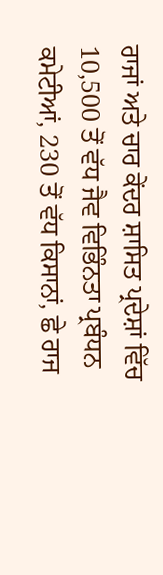ਰਾਜਾਂ ਅਤੇ ਚਾਰ ਕੇਂਦਰ ਸ਼ਾਸਿਤ ਪ੍ਰਦੇਸ਼ਾਂ ਵਿੱਚ 10,500 ਤੋਂ ਵੱਧ ਜੈਵ ਵਿਭਿੰਨਤਾ ਪ੍ਰਬੰਧਨ ਕਮੇਟੀਆਂ, 230 ਤੋਂ ਵੱਧ ਕਿਸਾਨਾਂ, ਛੇ ਰਾਜ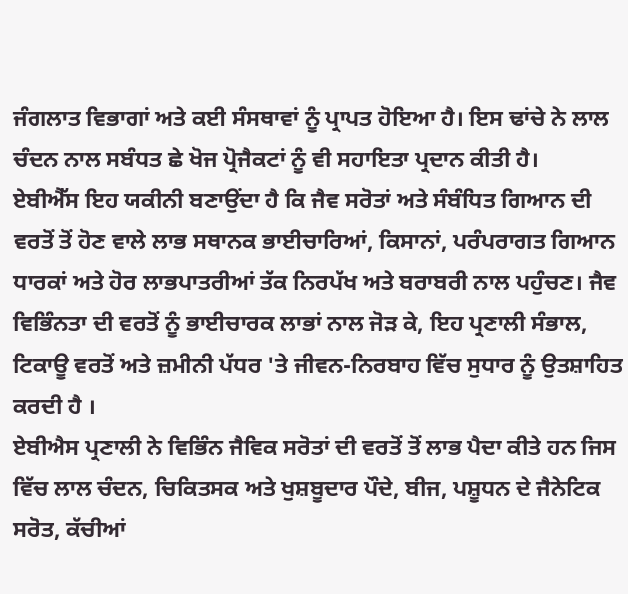ਜੰਗਲਾਤ ਵਿਭਾਗਾਂ ਅਤੇ ਕਈ ਸੰਸਥਾਵਾਂ ਨੂੰ ਪ੍ਰਾਪਤ ਹੋਇਆ ਹੈ। ਇਸ ਢਾਂਚੇ ਨੇ ਲਾਲ ਚੰਦਨ ਨਾਲ ਸਬੰਧਤ ਛੇ ਖੋਜ ਪ੍ਰੋਜੈਕਟਾਂ ਨੂੰ ਵੀ ਸਹਾਇਤਾ ਪ੍ਰਦਾਨ ਕੀਤੀ ਹੈ।
ਏਬੀਐੱਸ ਇਹ ਯਕੀਨੀ ਬਣਾਉਂਦਾ ਹੈ ਕਿ ਜੈਵ ਸਰੋਤਾਂ ਅਤੇ ਸੰਬੰਧਿਤ ਗਿਆਨ ਦੀ ਵਰਤੋਂ ਤੋਂ ਹੋਣ ਵਾਲੇ ਲਾਭ ਸਥਾਨਕ ਭਾਈਚਾਰਿਆਂ, ਕਿਸਾਨਾਂ, ਪਰੰਪਰਾਗਤ ਗਿਆਨ ਧਾਰਕਾਂ ਅਤੇ ਹੋਰ ਲਾਭਪਾਤਰੀਆਂ ਤੱਕ ਨਿਰਪੱਖ ਅਤੇ ਬਰਾਬਰੀ ਨਾਲ ਪਹੁੰਚਣ। ਜੈਵ ਵਿਭਿੰਨਤਾ ਦੀ ਵਰਤੋਂ ਨੂੰ ਭਾਈਚਾਰਕ ਲਾਭਾਂ ਨਾਲ ਜੋੜ ਕੇ, ਇਹ ਪ੍ਰਣਾਲੀ ਸੰਭਾਲ, ਟਿਕਾਊ ਵਰਤੋਂ ਅਤੇ ਜ਼ਮੀਨੀ ਪੱਧਰ 'ਤੇ ਜੀਵਨ-ਨਿਰਬਾਹ ਵਿੱਚ ਸੁਧਾਰ ਨੂੰ ਉਤਸ਼ਾਹਿਤ ਕਰਦੀ ਹੈ ।
ਏਬੀਐਸ ਪ੍ਰਣਾਲੀ ਨੇ ਵਿਭਿੰਨ ਜੈਵਿਕ ਸਰੋਤਾਂ ਦੀ ਵਰਤੋਂ ਤੋਂ ਲਾਭ ਪੈਦਾ ਕੀਤੇ ਹਨ ਜਿਸ ਵਿੱਚ ਲਾਲ ਚੰਦਨ, ਚਿਕਿਤਸਕ ਅਤੇ ਖੁਸ਼ਬੂਦਾਰ ਪੌਦੇ, ਬੀਜ, ਪਸ਼ੂਧਨ ਦੇ ਜੈਨੇਟਿਕ ਸਰੋਤ, ਕੱਚੀਆਂ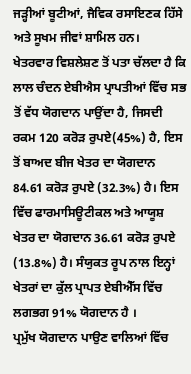ਜੜ੍ਹੀਆਂ ਬੂਟੀਆਂ, ਜੈਵਿਕ ਰਸਾਇਣਕ ਹਿੱਸੇ ਅਤੇ ਸੂਖਮ ਜੀਵਾਂ ਸ਼ਾਮਿਲ ਹਨ।
ਖੇਤਰਵਾਰ ਵਿਸ਼ਲੇਸ਼ਣ ਤੋਂ ਪਤਾ ਚੱਲਦਾ ਹੈ ਕਿ ਲਾਲ ਚੰਦਨ ਏਬੀਐਸ ਪ੍ਰਾਪਤੀਆਂ ਵਿੱਚ ਸਭ ਤੋਂ ਵੱਧ ਯੋਗਦਾਨ ਪਾਉਂਦਾ ਹੈ, ਜਿਸਦੀ ਰਕਮ 120 ਕਰੋੜ ਰੁਪਏ(45%) ਹੈ, ਇਸ ਤੋਂ ਬਾਅਦ ਬੀਜ ਖੇਤਰ ਦਾ ਯੋਗਦਾਨ 84.61 ਕਰੋੜ ਰੁਪਏ (32.3%) ਹੈ। ਇਸ ਵਿੱਚ ਫਾਰਮਾਸਿਊਟੀਕਲ ਅਤੇ ਆਯੂਸ਼ ਖੇਤਰ ਦਾ ਯੋਗਦਾਨ 36.61 ਕਰੋੜ ਰੁਪਏ (13.8%) ਹੈ। ਸੰਯੁਕਤ ਰੂਪ ਨਾਲ ਇਨ੍ਹਾਂ ਖੇਤਰਾਂ ਦਾ ਕੁੱਲ ਪ੍ਰਾਪਤ ਏਬੀਐੱਸ ਵਿੱਚ ਲਗਭਗ 91% ਯੋਗਦਾਨ ਹੈ ।
ਪ੍ਰਮੁੱਖ ਯੋਗਦਾਨ ਪਾਉਣ ਵਾਲਿਆਂ ਵਿੱਚ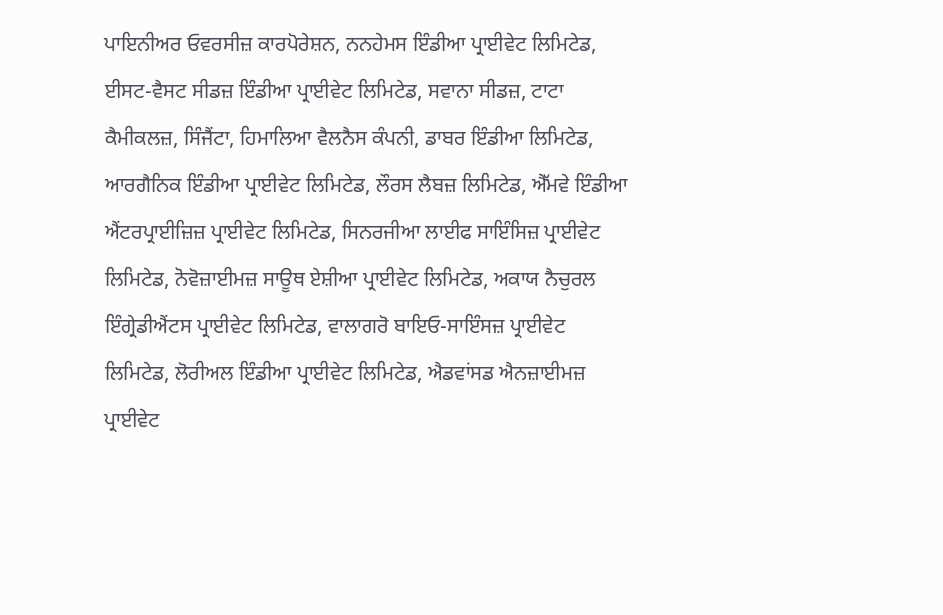ਪਾਇਨੀਅਰ ਓਵਰਸੀਜ਼ ਕਾਰਪੋਰੇਸ਼ਨ, ਨਨਹੇਮਸ ਇੰਡੀਆ ਪ੍ਰਾਈਵੇਟ ਲਿਮਿਟੇਡ, ਈਸਟ-ਵੈਸਟ ਸੀਡਜ਼ ਇੰਡੀਆ ਪ੍ਰਾਈਵੇਟ ਲਿਮਿਟੇਡ, ਸਵਾਨਾ ਸੀਡਜ਼, ਟਾਟਾ ਕੈਮੀਕਲਜ਼, ਸਿੰਜੈਂਟਾ, ਹਿਮਾਲਿਆ ਵੈਲਨੈਸ ਕੰਪਨੀ, ਡਾਬਰ ਇੰਡੀਆ ਲਿਮਿਟੇਡ, ਆਰਗੈਨਿਕ ਇੰਡੀਆ ਪ੍ਰਾਈਵੇਟ ਲਿਮਿਟੇਡ, ਲੌਰਸ ਲੈਬਜ਼ ਲਿਮਿਟੇਡ, ਐੱਮਵੇ ਇੰਡੀਆ ਐਂਟਰਪ੍ਰਾਈਜ਼ਿਜ਼ ਪ੍ਰਾਈਵੇਟ ਲਿਮਿਟੇਡ, ਸਿਨਰਜੀਆ ਲਾਈਫ ਸਾਇੰਸਿਜ਼ ਪ੍ਰਾਈਵੇਟ ਲਿਮਿਟੇਡ, ਨੋਵੋਜ਼ਾਈਮਜ਼ ਸਾਊਥ ਏਸ਼ੀਆ ਪ੍ਰਾਈਵੇਟ ਲਿਮਿਟੇਡ, ਅਕਾਯ ਨੈਚੁਰਲ ਇੰਗ੍ਰੇਡੀਐਂਟਸ ਪ੍ਰਾਈਵੇਟ ਲਿਮਿਟੇਡ, ਵਾਲਾਗਰੋ ਬਾਇਓ-ਸਾਇੰਸਜ਼ ਪ੍ਰਾਈਵੇਟ ਲਿਮਿਟੇਡ, ਲੋਰੀਅਲ ਇੰਡੀਆ ਪ੍ਰਾਈਵੇਟ ਲਿਮਿਟੇਡ, ਐਡਵਾਂਸਡ ਐਨਜ਼ਾਈਮਜ਼ ਪ੍ਰਾਈਵੇਟ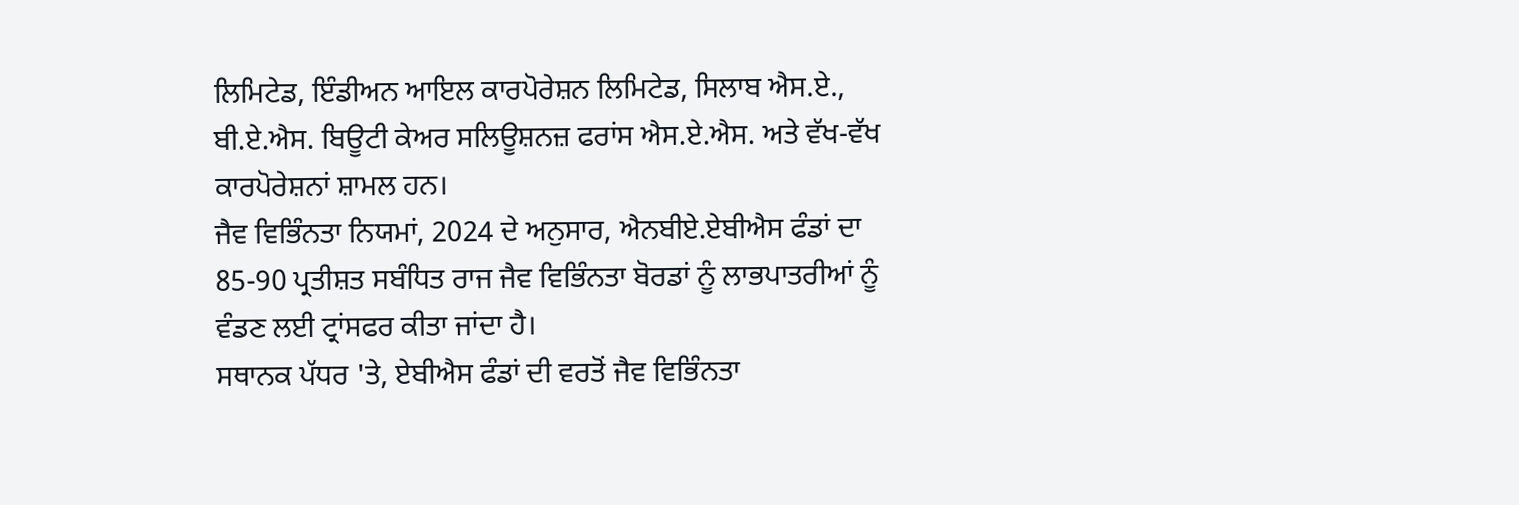ਲਿਮਿਟੇਡ, ਇੰਡੀਅਨ ਆਇਲ ਕਾਰਪੋਰੇਸ਼ਨ ਲਿਮਿਟੇਡ, ਸਿਲਾਬ ਐਸ.ਏ., ਬੀ.ਏ.ਐਸ. ਬਿਊਟੀ ਕੇਅਰ ਸਲਿਊਸ਼ਨਜ਼ ਫਰਾਂਸ ਐਸ.ਏ.ਐਸ. ਅਤੇ ਵੱਖ-ਵੱਖ ਕਾਰਪੋਰੇਸ਼ਨਾਂ ਸ਼ਾਮਲ ਹਨ।
ਜੈਵ ਵਿਭਿੰਨਤਾ ਨਿਯਮਾਂ, 2024 ਦੇ ਅਨੁਸਾਰ, ਐਨਬੀਏ.ਏਬੀਐਸ ਫੰਡਾਂ ਦਾ 85-90 ਪ੍ਰਤੀਸ਼ਤ ਸਬੰਧਿਤ ਰਾਜ ਜੈਵ ਵਿਭਿੰਨਤਾ ਬੋਰਡਾਂ ਨੂੰ ਲਾਭਪਾਤਰੀਆਂ ਨੂੰ ਵੰਡਣ ਲਈ ਟ੍ਰਾਂਸਫਰ ਕੀਤਾ ਜਾਂਦਾ ਹੈ।
ਸਥਾਨਕ ਪੱਧਰ 'ਤੇ, ਏਬੀਐਸ ਫੰਡਾਂ ਦੀ ਵਰਤੋਂ ਜੈਵ ਵਿਭਿੰਨਤਾ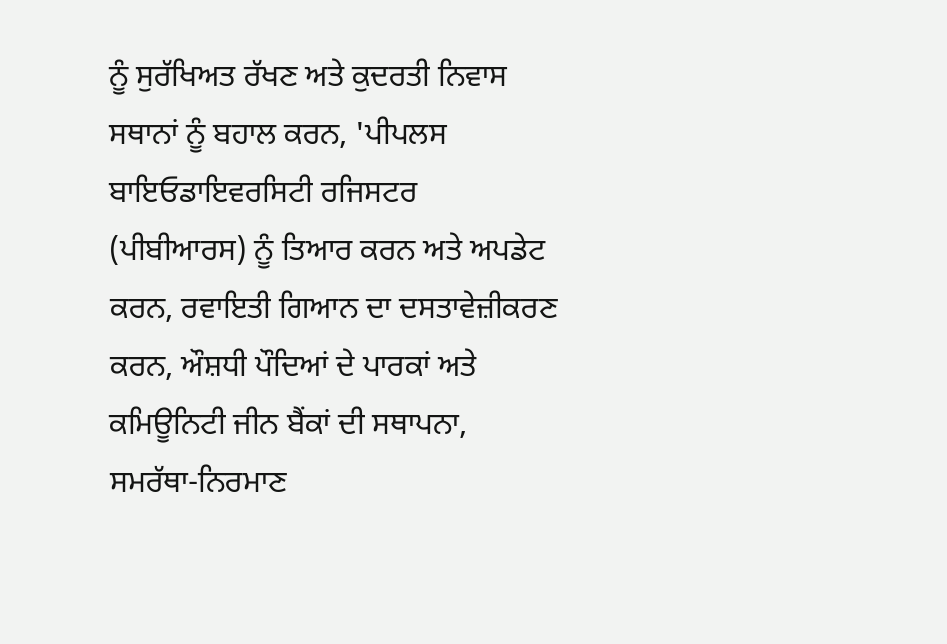ਨੂੰ ਸੁਰੱਖਿਅਤ ਰੱਖਣ ਅਤੇ ਕੁਦਰਤੀ ਨਿਵਾਸ ਸਥਾਨਾਂ ਨੂੰ ਬਹਾਲ ਕਰਨ, 'ਪੀਪਲਸ ਬਾਇਓਡਾਇਵਰਸਿਟੀ ਰਜਿਸਟਰ (ਪੀਬੀਆਰਸ) ਨੂੰ ਤਿਆਰ ਕਰਨ ਅਤੇ ਅਪਡੇਟ ਕਰਨ, ਰਵਾਇਤੀ ਗਿਆਨ ਦਾ ਦਸਤਾਵੇਜ਼ੀਕਰਣ ਕਰਨ, ਔਸ਼ਧੀ ਪੌਦਿਆਂ ਦੇ ਪਾਰਕਾਂ ਅਤੇ ਕਮਿਊਨਿਟੀ ਜੀਨ ਬੈਂਕਾਂ ਦੀ ਸਥਾਪਨਾ, ਸਮਰੱਥਾ-ਨਿਰਮਾਣ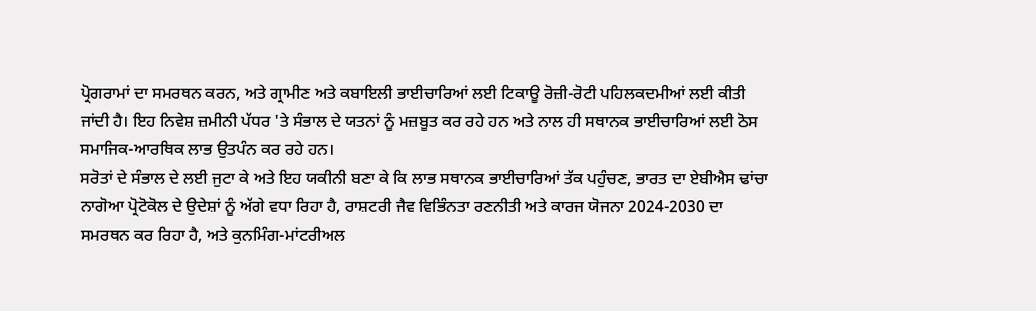ਪ੍ਰੋਗਰਾਮਾਂ ਦਾ ਸਮਰਥਨ ਕਰਨ, ਅਤੇ ਗ੍ਰਾਮੀਣ ਅਤੇ ਕਬਾਇਲੀ ਭਾਈਚਾਰਿਆਂ ਲਈ ਟਿਕਾਊ ਰੋਜ਼ੀ-ਰੋਟੀ ਪਹਿਲਕਦਮੀਆਂ ਲਈ ਕੀਤੀ ਜਾਂਦੀ ਹੈ। ਇਹ ਨਿਵੇਸ਼ ਜ਼ਮੀਨੀ ਪੱਧਰ 'ਤੇ ਸੰਭਾਲ ਦੇ ਯਤਨਾਂ ਨੂੰ ਮਜ਼ਬੂਤ ਕਰ ਰਹੇ ਹਨ ਅਤੇ ਨਾਲ ਹੀ ਸਥਾਨਕ ਭਾਈਚਾਰਿਆਂ ਲਈ ਠੋਸ ਸਮਾਜਿਕ-ਆਰਥਿਕ ਲਾਭ ਉਤਪੰਨ ਕਰ ਰਹੇ ਹਨ।
ਸਰੋਤਾਂ ਦੇ ਸੰਭਾਲ ਦੇ ਲਈ ਜੁਟਾ ਕੇ ਅਤੇ ਇਹ ਯਕੀਨੀ ਬਣਾ ਕੇ ਕਿ ਲਾਭ ਸਥਾਨਕ ਭਾਈਚਾਰਿਆਂ ਤੱਕ ਪਹੁੰਚਣ, ਭਾਰਤ ਦਾ ਏਬੀਐਸ ਢਾਂਚਾ ਨਾਗੋਆ ਪ੍ਰੋਟੋਕੋਲ ਦੇ ਉਦੇਸ਼ਾਂ ਨੂੰ ਅੱਗੇ ਵਧਾ ਰਿਹਾ ਹੈ, ਰਾਸ਼ਟਰੀ ਜੈਵ ਵਿਭਿੰਨਤਾ ਰਣਨੀਤੀ ਅਤੇ ਕਾਰਜ ਯੋਜਨਾ 2024-2030 ਦਾ ਸਮਰਥਨ ਕਰ ਰਿਹਾ ਹੈ, ਅਤੇ ਕੁਨਮਿੰਗ-ਮਾਂਟਰੀਅਲ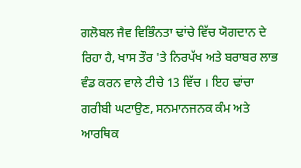ਗਲੋਬਲ ਜੈਵ ਵਿਭਿੰਨਤਾ ਢਾਂਚੇ ਵਿੱਚ ਯੋਗਦਾਨ ਦੇ ਰਿਹਾ ਹੈ, ਖਾਸ ਤੌਰ 'ਤੇ ਨਿਰਪੱਖ ਅਤੇ ਬਰਾਬਰ ਲਾਭ ਵੰਡ ਕਰਨ ਵਾਲੇ ਟੀਚੇ 13 ਵਿੱਚ । ਇਹ ਢਾਂਚਾ ਗਰੀਬੀ ਘਟਾਉਣ, ਸਨਮਾਨਜਨਕ ਕੰਮ ਅਤੇ ਆਰਥਿਕ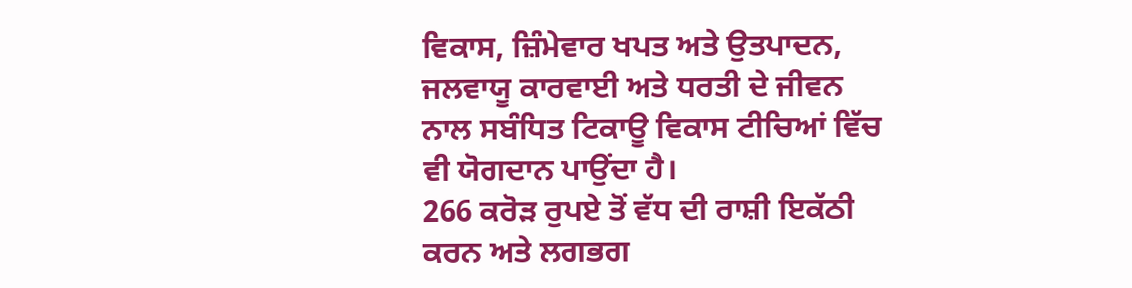ਵਿਕਾਸ, ਜ਼ਿੰਮੇਵਾਰ ਖਪਤ ਅਤੇ ਉਤਪਾਦਨ, ਜਲਵਾਯੂ ਕਾਰਵਾਈ ਅਤੇ ਧਰਤੀ ਦੇ ਜੀਵਨ ਨਾਲ ਸਬੰਧਿਤ ਟਿਕਾਊ ਵਿਕਾਸ ਟੀਚਿਆਂ ਵਿੱਚ ਵੀ ਯੋਗਦਾਨ ਪਾਉਂਦਾ ਹੈ।
266 ਕਰੋੜ ਰੁਪਏ ਤੋਂ ਵੱਧ ਦੀ ਰਾਸ਼ੀ ਇਕੱਠੀ ਕਰਨ ਅਤੇ ਲਗਭਗ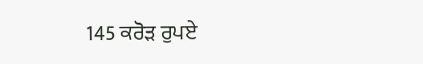145 ਕਰੋੜ ਰੁਪਏ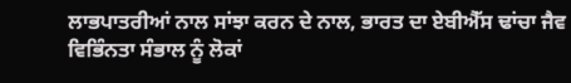ਲਾਭਪਾਤਰੀਆਂ ਨਾਲ ਸਾਂਝਾ ਕਰਨ ਦੇ ਨਾਲ, ਭਾਰਤ ਦਾ ਏਬੀਐੱਸ ਢਾਂਚਾ ਜੈਵ ਵਿਭਿੰਨਤਾ ਸੰਭਾਲ ਨੂੰ ਲੋਕਾਂ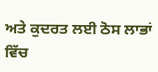ਅਤੇ ਕੁਦਰਤ ਲਈ ਠੋਸ ਲਾਭਾਂ ਵਿੱਚ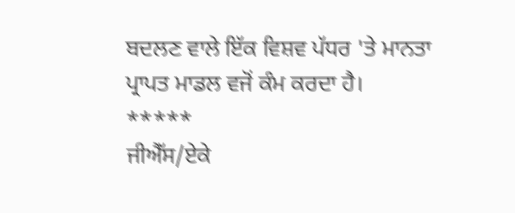ਬਦਲਣ ਵਾਲੇ ਇੱਕ ਵਿਸ਼ਵ ਪੱਧਰ 'ਤੇ ਮਾਨਤਾ ਪ੍ਰਾਪਤ ਮਾਡਲ ਵਜੋਂ ਕੰਮ ਕਰਦਾ ਹੈ।
*****
ਜੀਐੱਸ/ਏਕੇ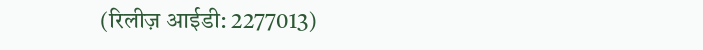(रिलीज़ आईडी: 2277013)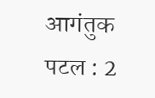आगंतुक पटल : 2